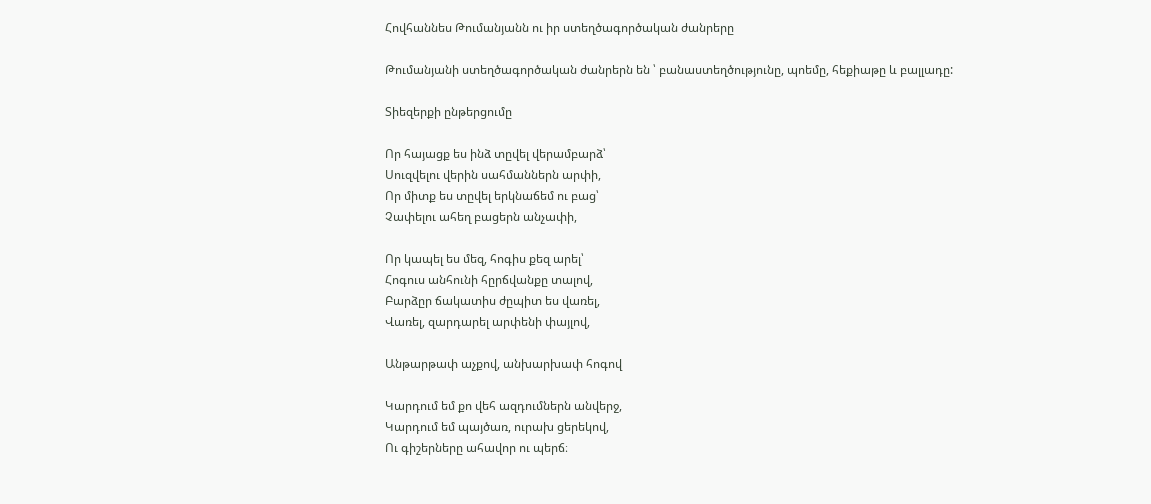Հովհաննես Թումանյանն ու իր ստեղծագործական ժանրերը

Թումանյանի ստեղծագործական ժանրերն են ՝ բանաստեղծությունը, պոեմը, հեքիաթը և բալլադը:

Տիեզերքի ընթերցումը

Որ հայացք ես ինձ տըվել վերամբարձ՝
Սուզվելու վերին սահմաններն արփի,
Որ միտք ես տըվել երկնաճեմ ու բաց՝
Չափելու ահեղ բացերն անչափի,

Որ կապել ես մեզ, հոգիս քեզ արել՝
Հոգուս անհունի հըրճվանքը տալով,
Բարձըր ճակատիս ժըպիտ ես վառել,
Վառել, զարդարել արփենի փայլով,

Անթարթափ աչքով, անխարխափ հոգով

Կարդում եմ քո վեհ ազդումներն անվերջ,
Կարդում եմ պայծառ, ուրախ ցերեկով,
Ու գիշերները ահավոր ու պերճ։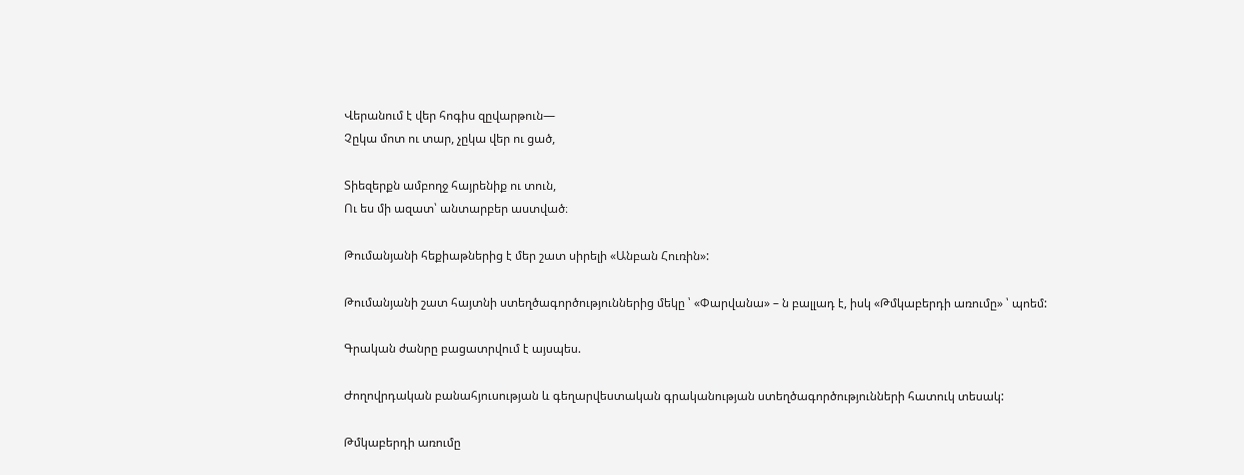Վերանում է վեր հոգիս զըվարթուն—
Չըկա մոտ ու տար, չըկա վեր ու ցած,

Տիեզերքն ամբողջ հայրենիք ու տուն,
Ու ես մի ազատ՝ անտարբեր աստված։

Թումանյանի հեքիաթներից է մեր շատ սիրելի «Անբան Հուռին»:

Թումանյանի շատ հայտնի ստեղծագործություններից մեկը ՝ «Փարվանա» – ն բալլադ է, իսկ «Թմկաբերդի առումը» ՝ պոեմ:

Գրական ժանրը բացատրվում է այսպես.

Ժողովրդական բանահյուսության և գեղարվեստական գրականության ստեղծագործությունների հատուկ տեսակ:

Թմկաբերդի առումը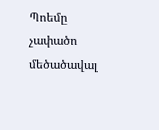Պոեմը չափածո մեծածավալ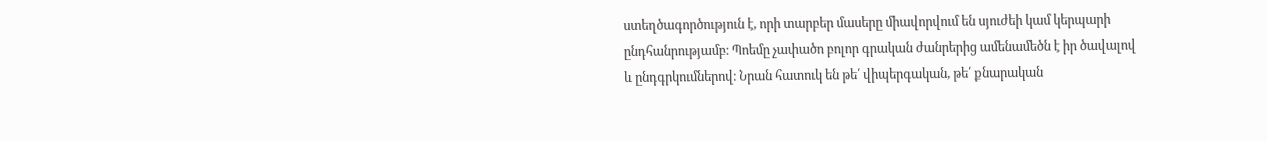ստեղծագործություն է, որի տարբեր մասերը միավորվում են սյուժեի կամ կերպարի ընդհանրությամբ։ Պոեմը չափածո բոլոր գրական ժանրերից ամենամեծն է իր ծավալով և ընդգրկումներով։ Նրան հատուկ են թե՛ վիպերգական, թե՛ քնարական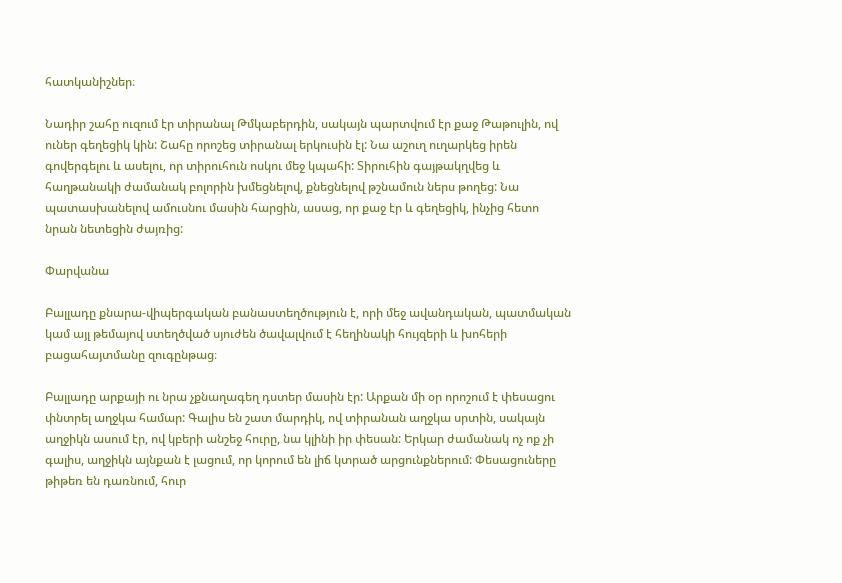հատկանիշներ։

Նադիր շահը ուզում էր տիրանալ Թմկաբերդին, սակայն պարտվում էր քաջ Թաթուլին, ով ուներ գեղեցիկ կին: Շահը որոշեց տիրանալ երկուսին էլ: Նա աշուղ ուղարկեց իրեն գովերգելու և ասելու, որ տիրուհուն ոսկու մեջ կպահի: Տիրուհին գայթակղվեց և հաղթանակի ժամանակ բոլորին խմեցնելով, քնեցնելով թշնամուն ներս թողեց: Նա պատասխանելով ամուսնու մասին հարցին, ասաց, որ քաջ էր և գեղեցիկ, ինչից հետո նրան նետեցին ժայռից:

Փարվանա

Բալլադը քնարա-վիպերգական բանաստեղծություն է, որի մեջ ավանդական, պատմական կամ այլ թեմայով ստեղծված սյուժեն ծավալվում է հեղինակի հույզերի և խոհերի բացահայտմանը զուգընթաց։

Բալլադը արքայի ու նրա չքնաղագեղ դստեր մասին էր: Արքան մի օր որոշում է փեսացու փնտրել աղջկա համար: Գալիս են շատ մարդիկ, ով տիրանան աղջկա սրտին, սակայն աղջիկն ասում էր, ով կբերի անշեջ հուրը, նա կլինի իր փեսան: Երկար ժամանակ ոչ ոք չի գալիս, աղջիկն այնքան է լացում, որ կորում են լիճ կտրած արցունքներում: Փեսացուները թիթեռ են դառնում, հուր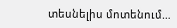տեսնելիս մոտենում…